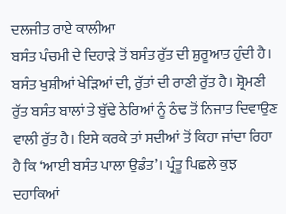ਦਲਜੀਤ ਰਾਏ ਕਾਲੀਆ
ਬਸੰਤ ਪੰਚਮੀ ਦੇ ਦਿਹਾੜੇ ਤੋਂ ਬਸੰਤ ਰੁੱਤ ਦੀ ਸ਼ੁਰੂਆਤ ਹੁੰਦੀ ਹੈ। ਬਸੰਤ ਖੁਸ਼ੀਆਂ ਖੇੜਿਆਂ ਦੀ, ਰੁੱਤਾਂ ਦੀ ਰਾਣੀ ਰੁੱਤ ਹੈ। ਸ਼੍ਰੋਮਣੀ ਰੁੱਤ ਬਸੰਤ ਬਾਲਾਂ ਤੇ ਬੁੱਢੇ ਠੇਰਿਆਂ ਨੂੰ ਠੰਢ ਤੋਂ ਨਿਜਾਤ ਦਿਵਾਉਣ ਵਾਲੀ ਰੁੱਤ ਹੈ। ਇਸੇ ਕਰਕੇ ਤਾਂ ਸਦੀਆਂ ਤੋਂ ਕਿਹਾ ਜਾਂਦਾ ਰਿਹਾ ਹੈ ਕਿ ‘ਆਈ ਬਸੰਤ ਪਾਲਾ ਉਡੰਤ’। ਪ੍ਰੰਤੂ ਪਿਛਲੇ ਕੁਝ ਦਹਾਕਿਆਂ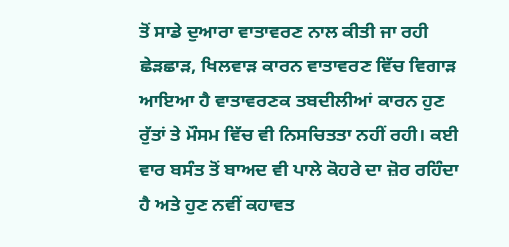ਤੋਂ ਸਾਡੇ ਦੁਆਰਾ ਵਾਤਾਵਰਣ ਨਾਲ ਕੀਤੀ ਜਾ ਰਹੀ ਛੇੜਛਾੜ, ਖਿਲਵਾੜ ਕਾਰਨ ਵਾਤਾਵਰਣ ਵਿੱਚ ਵਿਗਾੜ ਆਇਆ ਹੈ ਵਾਤਾਵਰਣਕ ਤਬਦੀਲੀਆਂ ਕਾਰਨ ਹੁਣ ਰੁੱਤਾਂ ਤੇ ਮੌਸਮ ਵਿੱਚ ਵੀ ਨਿਸਚਿਤਤਾ ਨਹੀਂ ਰਹੀ। ਕਈ ਵਾਰ ਬਸੰਤ ਤੋਂ ਬਾਅਦ ਵੀ ਪਾਲੇ ਕੋਹਰੇ ਦਾ ਜ਼ੋਰ ਰਹਿੰਦਾ ਹੈ ਅਤੇ ਹੁਣ ਨਵੀਂ ਕਹਾਵਤ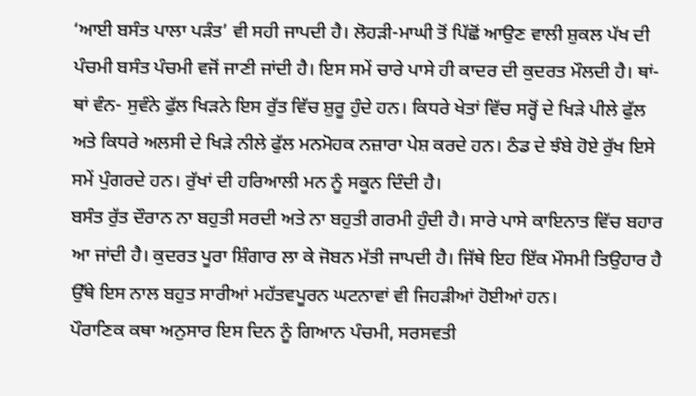‘ਆਈ ਬਸੰਤ ਪਾਲਾ ਪੜੰਤ’ ਵੀ ਸਹੀ ਜਾਪਦੀ ਹੈ। ਲੋਹੜੀ-ਮਾਘੀ ਤੋਂ ਪਿੱਛੋਂ ਆਉਣ ਵਾਲੀ ਸ਼ੁਕਲ ਪੱਖ ਦੀ ਪੰਚਮੀ ਬਸੰਤ ਪੰਚਮੀ ਵਜੋਂ ਜਾਣੀ ਜਾਂਦੀ ਹੈ। ਇਸ ਸਮੇਂ ਚਾਰੇ ਪਾਸੇ ਹੀ ਕਾਦਰ ਦੀ ਕੁਦਰਤ ਮੌਲਦੀ ਹੈ। ਥਾਂ-ਥਾਂ ਵੰਨ- ਸੁਵੰਨੇ ਫੁੱਲ ਖਿੜਨੇ ਇਸ ਰੁੱਤ ਵਿੱਚ ਸ਼ੁਰੂ ਹੁੰਦੇ ਹਨ। ਕਿਧਰੇ ਖੇਤਾਂ ਵਿੱਚ ਸਰ੍ਹੋਂ ਦੇ ਖਿੜੇ ਪੀਲੇ ਫੁੱਲ ਅਤੇ ਕਿਧਰੇ ਅਲਸੀ ਦੇ ਖਿੜੇ ਨੀਲੇ ਫੁੱਲ ਮਨਮੋਹਕ ਨਜ਼ਾਰਾ ਪੇਸ਼ ਕਰਦੇ ਹਨ। ਠੰਡ ਦੇ ਝੰਬੇ ਹੋਏ ਰੁੱਖ ਇਸੇ ਸਮੇਂ ਪੁੰਗਰਦੇ ਹਨ। ਰੁੱਖਾਂ ਦੀ ਹਰਿਆਲੀ ਮਨ ਨੂੰ ਸਕੂਨ ਦਿੰਦੀ ਹੈ।
ਬਸੰਤ ਰੁੱਤ ਦੌਰਾਨ ਨਾ ਬਹੁਤੀ ਸਰਦੀ ਅਤੇ ਨਾ ਬਹੁਤੀ ਗਰਮੀ ਹੁੰਦੀ ਹੈ। ਸਾਰੇ ਪਾਸੇ ਕਾਇਨਾਤ ਵਿੱਚ ਬਹਾਰ ਆ ਜਾਂਦੀ ਹੈ। ਕੁਦਰਤ ਪੂਰਾ ਸ਼ਿੰਗਾਰ ਲਾ ਕੇ ਜੋਬਨ ਮੱਤੀ ਜਾਪਦੀ ਹੈ। ਜਿੱਥੇ ਇਹ ਇੱਕ ਮੌਸਮੀ ਤਿਉਹਾਰ ਹੈ ਉੱਥੇ ਇਸ ਨਾਲ ਬਹੁਤ ਸਾਰੀਆਂ ਮਹੱਤਵਪੂਰਨ ਘਟਨਾਵਾਂ ਵੀ ਜਿਹੜੀਆਂ ਹੋਈਆਂ ਹਨ।
ਪੌਰਾਣਿਕ ਕਥਾ ਅਨੁਸਾਰ ਇਸ ਦਿਨ ਨੂੰ ਗਿਆਨ ਪੰਚਮੀ, ਸਰਸਵਤੀ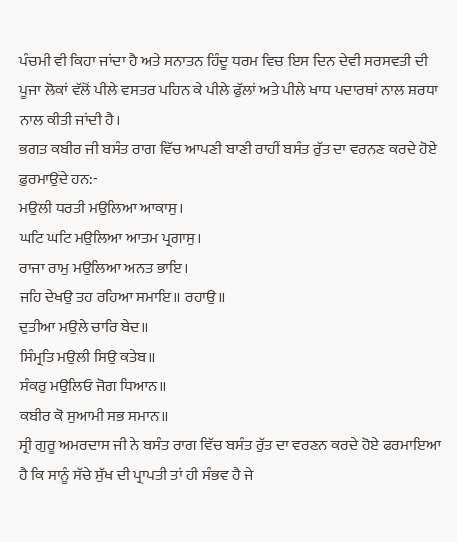ਪੰਚਮੀ ਵੀ ਕਿਹਾ ਜਾਂਦਾ ਹੈ ਅਤੇ ਸਨਾਤਨ ਹਿੰਦੂ ਧਰਮ ਵਿਚ ਇਸ ਦਿਨ ਦੇਵੀ ਸਰਸਵਤੀ ਦੀ ਪੂਜਾ ਲੋਕਾਂ ਵੱਲੋਂ ਪੀਲੇ ਵਸਤਰ ਪਹਿਨ ਕੇ ਪੀਲੇ ਫੁੱਲਾਂ ਅਤੇ ਪੀਲੇ ਖਾਧ ਪਦਾਰਥਾਂ ਨਾਲ ਸ਼ਰਧਾ ਨਾਲ ਕੀਤੀ ਜਾਂਦੀ ਹੈ।
ਭਗਤ ਕਬੀਰ ਜੀ ਬਸੰਤ ਰਾਗ ਵਿੱਚ ਆਪਣੀ ਬਾਣੀ ਰਾਹੀਂ ਬਸੰਤ ਰੁੱਤ ਦਾ ਵਰਨਣ ਕਰਦੇ ਹੋਏ ਫ਼ੁਰਮਾਉਂਦੇ ਹਨ:-
ਮਉਲੀ ਧਰਤੀ ਮਉਲਿਆ ਆਕਾਸੁ।
ਘਟਿ ਘਟਿ ਮਉਲਿਆ ਆਤਮ ਪ੍ਰਗਾਸੁ।
ਰਾਜਾ ਰਾਮੁ ਮਉਲਿਆ ਅਨਤ ਭਾਇ।
ਜਹਿ ਦੇਖਉ ਤਹ ਰਹਿਆ ਸਮਾਇ॥ ਰਹਾਉ॥
ਦੁਤੀਆ ਮਉਲੇ ਚਾਰਿ ਬੇਦ॥
ਸਿੰਮ੍ਰਤਿ ਮਉਲੀ ਸਿਉ ਕਤੇਬ॥
ਸੰਕਰੁ ਮਉਲਿਓ ਜੋਗ ਧਿਆਨ॥
ਕਬੀਰ ਕੋ ਸੁਆਮੀ ਸਭ ਸਮਾਨ॥
ਸ੍ਰੀ ਗੁਰੂ ਅਮਰਦਾਸ ਜੀ ਨੇ ਬਸੰਤ ਰਾਗ ਵਿੱਚ ਬਸੰਤ ਰੁੱਤ ਦਾ ਵਰਣਨ ਕਰਦੇ ਹੋਏ ਫਰਮਾਇਆ ਹੈ ਕਿ ਸਾਨੂੰ ਸੱਚੇ ਸੁੱਖ ਦੀ ਪ੍ਰਾਪਤੀ ਤਾਂ ਹੀ ਸੰਭਵ ਹੈ ਜੇ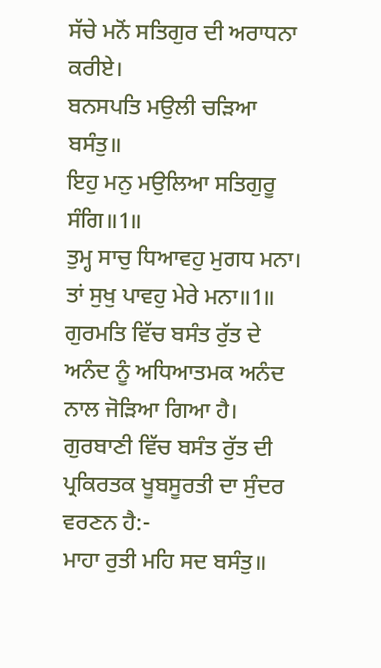ਸੱਚੇ ਮਨੋਂ ਸਤਿਗੁਰ ਦੀ ਅਰਾਧਨਾ ਕਰੀਏ।
ਬਨਸਪਤਿ ਮਉਲੀ ਚੜਿਆ ਬਸੰਤੁ॥
ਇਹੁ ਮਨੁ ਮਉਲਿਆ ਸਤਿਗੁਰੂ ਸੰਗਿ॥1॥
ਤੁਮ੍ਹ ਸਾਚੁ ਧਿਆਵਹੁ ਮੁਗਧ ਮਨਾ।
ਤਾਂ ਸੁਖੁ ਪਾਵਹੁ ਮੇਰੇ ਮਨਾ॥1॥
ਗੁਰਮਤਿ ਵਿੱਚ ਬਸੰਤ ਰੁੱਤ ਦੇ ਅਨੰਦ ਨੂੰ ਅਧਿਆਤਮਕ ਅਨੰਦ ਨਾਲ ਜੋੜਿਆ ਗਿਆ ਹੈ। ਗੁਰਬਾਣੀ ਵਿੱਚ ਬਸੰਤ ਰੁੱਤ ਦੀ ਪ੍ਰਕਿਰਤਕ ਖੂਬਸੂਰਤੀ ਦਾ ਸੁੰਦਰ ਵਰਣਨ ਹੈ:-
ਮਾਹਾ ਰੁਤੀ ਮਹਿ ਸਦ ਬਸੰਤੁ॥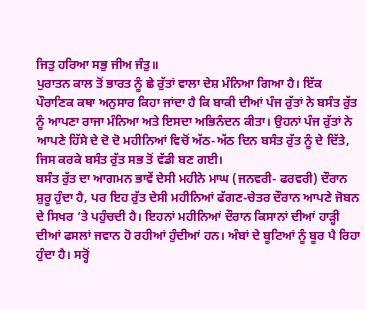ਜਿਤੁ ਹਰਿਆ ਸਭੁ ਜੀਅ ਜੰਤੁ॥
ਪੁਰਾਤਨ ਕਾਲ ਤੋਂ ਭਾਰਤ ਨੂੰ ਛੇ ਰੁੱਤਾਂ ਵਾਲਾ ਦੇਸ਼ ਮੰਨਿਆ ਗਿਆ ਹੈ। ਇੱਕ ਪੌਰਾਣਿਕ ਕਥਾ ਅਨੁਸਾਰ ਕਿਹਾ ਜਾਂਦਾ ਹੈ ਕਿ ਬਾਕੀ ਦੀਆਂ ਪੰਜ ਰੁੱਤਾਂ ਨੇ ਬਸੰਤ ਰੁੱਤ ਨੂੰ ਆਪਣਾ ਰਾਜਾ ਮੰਨਿਆ ਅਤੇ ਇਸਦਾ ਅਭਿਨੰਦਨ ਕੀਤਾ। ਉਹਨਾਂ ਪੰਜ ਰੁੱਤਾਂ ਨੇ ਆਪਣੇ ਹਿੱਸੇ ਦੇ ਦੋ ਦੋ ਮਹੀਨਿਆਂ ਵਿਚੋਂ ਅੱਠ-ਅੱਠ ਦਿਨ ਬਸੰਤ ਰੁੱਤ ਨੂੰ ਦੇ ਦਿੱਤੇ, ਜਿਸ ਕਰਕੇ ਬਸੰਤ ਰੁੱਤ ਸਭ ਤੋਂ ਵੱਡੀ ਬਣ ਗਈ।
ਬਸੰਤ ਰੁੱਤ ਦਾ ਆਗਮਨ ਭਾਵੇਂ ਦੇਸੀ ਮਹੀਨੇ ਮਾਘ (ਜਨਵਰੀ- ਫਰਵਰੀ) ਦੌਰਾਨ ਸ਼ੁਰੂ ਹੁੰਦਾ ਹੈ, ਪਰ ਇਹ ਰੁੱਤ ਦੇਸੀ ਮਹੀਨਿਆਂ ਫੱਗਣ-ਚੇਤਰ ਦੌਰਾਨ ਆਪਣੇ ਜੋਬਨ ਦੇ ਸਿਖਰ ’ਤੇ ਪਹੁੰਚਦੀ ਹੈ। ਇਹਨਾਂ ਮਹੀਨਿਆਂ ਦੌਰਾਨ ਕਿਸਾਨਾਂ ਦੀਆਂ ਹਾੜ੍ਹੀ ਦੀਆਂ ਫਸਲਾਂ ਜਵਾਨ ਹੋ ਰਹੀਆਂ ਹੁੰਦੀਆਂ ਹਨ। ਅੰਬਾਂ ਦੇ ਬੂਟਿਆਂ ਨੂੰ ਬੂਰ ਪੈ ਰਿਹਾ ਹੁੰਦਾ ਹੈ। ਸਰ੍ਹੋਂ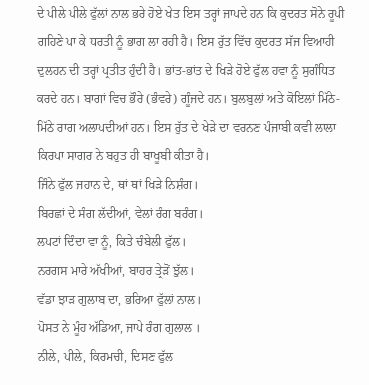ਦੇ ਪੀਲੇ ਪੀਲੇ ਫੁੱਲਾਂ ਨਾਲ ਭਰੇ ਹੋਏ ਖੇਤ ਇਸ ਤਰ੍ਹਾਂ ਜਾਪਦੇ ਹਨ ਕਿ ਕੁਦਰਤ ਸੋਨੇ ਰੂਪੀ ਗਹਿਣੇ ਪਾ ਕੇ ਧਰਤੀ ਨੂੰ ਭਾਗ ਲਾ ਰਹੀ ਹੈ। ਇਸ ਰੁੱਤ ਵਿੱਚ ਕੁਦਰਤ ਸੱਜ ਵਿਆਹੀ ਦੁਲਹਨ ਦੀ ਤਰ੍ਹਾਂ ਪ੍ਰਤੀਤ ਹੁੰਦੀ ਹੈ। ਭਾਂਤ-ਭਾਂਤ ਦੇ ਖਿੜੇ ਹੋਏ ਫੁੱਲ ਹਵਾ ਨੂੰ ਸੁਗੰਧਿਤ ਕਰਦੇ ਹਨ। ਬਾਗਾਂ ਵਿਚ ਭੌਰੇ (ਭੰਵਰੇ) ਗੂੰਜਦੇ ਹਨ। ਬੁਲਬੁਲਾਂ ਅਤੇ ਕੋਇਲਾਂ ਮਿੱਠੇ-ਮਿੱਠੇ ਰਾਗ ਅਲਾਪਦੀਆਂ ਹਨ। ਇਸ ਰੁੱਤ ਦੇ ਖੇੜੇ ਦਾ ਵਰਨਣ ਪੰਜਾਬੀ ਕਵੀ ਲਾਲਾ ਕਿਰਪਾ ਸਾਗਰ ਨੇ ਬਹੁਤ ਹੀ ਬਾਖੂਬੀ ਕੀਤਾ ਹੈ।
ਜਿੰਨੇ ਫੁੱਲ ਜਹਾਨ ਦੇ, ਥਾਂ ਥਾਂ ਖਿੜੇ ਨਿਸ਼ੰਗ।
ਬਿਰਛਾਂ ਦੇ ਸੰਗ ਲੱਦੀਆਂ, ਵੇਲਾਂ ਰੰਗ ਬਰੰਗ।
ਲਪਟਾਂ ਦਿੰਦਾ ਵਾ ਨੂੰ, ਕਿਤੇ ਚੰਬੇਲੀ ਫੁੱਲ।
ਨਰਗਸ ਮਾਰੇ ਅੱਖੀਆਂ, ਬਾਹਰ ਤ੍ਰੇੜੋਂ ਝੁੱਲ।
ਵੱਡਾ ਝਾੜ ਗੁਲਾਬ ਦਾ, ਭਰਿਆ ਫੁੱਲਾਂ ਨਾਲ।
ਪੋਸਤ ਨੇ ਮੂੰਹ ਅੱਡਿਆ, ਜਾਪੇ ਰੰਗ ਗੁਲਾਲ ।
ਨੀਲੇ, ਪੀਲੇ, ਕਿਰਮਚੀ, ਦਿਸਣ ਫੁੱਲ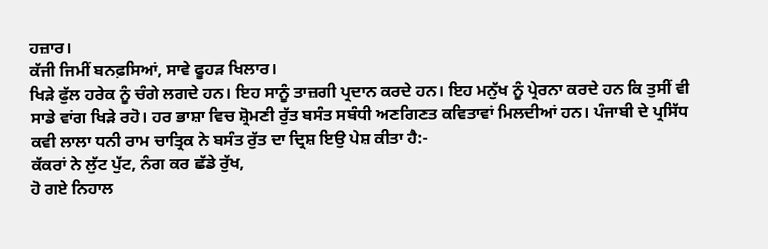ਹਜ਼ਾਰ।
ਕੱਜੀ ਜਿਮੀਂ ਬਨਫ਼ਸਿਆਂ, ਸਾਵੇ ਫੂਹੜ ਖਿਲਾਰ।
ਖਿੜੇ ਫੁੱਲ ਹਰੇਕ ਨੂੰ ਚੰਗੇ ਲਗਦੇ ਹਨ। ਇਹ ਸਾਨੂੰ ਤਾਜ਼ਗੀ ਪ੍ਰਦਾਨ ਕਰਦੇ ਹਨ। ਇਹ ਮਨੁੱਖ ਨੂੰ ਪ੍ਰੇਰਨਾ ਕਰਦੇ ਹਨ ਕਿ ਤੁਸੀਂ ਵੀ ਸਾਡੇ ਵਾਂਗ ਖਿੜੇ ਰਹੋ। ਹਰ ਭਾਸ਼ਾ ਵਿਚ ਸ਼੍ਰੋਮਣੀ ਰੁੱਤ ਬਸੰਤ ਸਬੰਧੀ ਅਣਗਿਣਤ ਕਵਿਤਾਵਾਂ ਮਿਲਦੀਆਂ ਹਨ। ਪੰਜਾਬੀ ਦੇ ਪ੍ਰਸਿੱਧ ਕਵੀ ਲਾਲਾ ਧਨੀ ਰਾਮ ਚਾਤ੍ਰਿਕ ਨੇ ਬਸੰਤ ਰੁੱਤ ਦਾ ਦ੍ਰਿਸ਼ ਇਉ ਪੇਸ਼ ਕੀਤਾ ਹੈ:-
ਕੱਕਰਾਂ ਨੇ ਲੁੱਟ ਪੁੱਟ, ਨੰਗ ਕਰ ਛੱਡੇ ਰੁੱਖ,
ਹੋ ਗਏ ਨਿਹਾਲ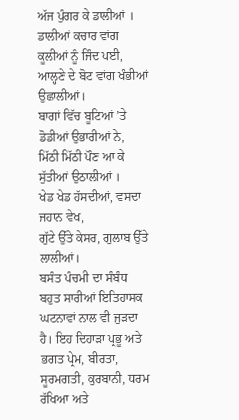ਅੱਜ ਪੁੰਗਰ ਕੇ ਡਾਲੀਆਂ ।
ਡਾਲੀਆਂ ਕਚਾਰ ਵਾਂਗ ਕੂਲੀਆਂ ਨੂੰ ਜਿੰਦ ਪਈ,
ਆਲ੍ਹਣੇ ਦੇ ਬੋਟ ਵਾਂਗ ਖੰਭੀਆਂ ਉਛਾਲੀਆਂ।
ਬਾਗਾਂ ਵਿੱਚ ਬੂਟਿਆਂ ’ਤੇ ਡੋਡੀਆਂ ਉਭਾਰੀਆਂ ਨੇ,
ਮਿੱਠੀ ਮਿੱਠੀ ਪੌਣ ਆ ਕੇ ਸੁੱਤੀਆਂ ਉਠਾਲੀਆਂ ।
ਖੇਡ ਖੇਡ ਹੱਸਦੀਆਂ, ਵਸਦਾ ਜਹਾਨ ਵੇਖ,
ਗੁੱਟੇ ਉੱਤੇ ਕੇਸਰ, ਗੁਲਾਬ ਉੱਤੇ ਲਾਲੀਆਂ।
ਬਸੰਤ ਪੰਚਮੀ ਦਾ ਸੰਬੰਧ ਬਹੁਤ ਸਾਰੀਆਂ ਇਤਿਹਾਸਕ ਘਟਨਾਵਾਂ ਨਾਲ ਵੀ ਜੁੜਦਾ ਹੈ। ਇਹ ਦਿਹਾੜਾ ਪ੍ਰਭੂ ਅਤੇ ਭਗਤ ਪ੍ਰੇਮ, ਬੀਰਤਾ, ਸੂਰਮਗਤੀ, ਕੁਰਬਾਨੀ, ਧਰਮ ਰੱਖਿਆ ਅਤੇ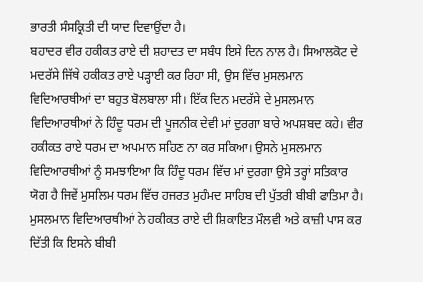ਭਾਰਤੀ ਸੰਸਕ੍ਰਿਤੀ ਦੀ ਯਾਦ ਦਿਵਾਉਂਦਾ ਹੈ।
ਬਹਾਦਰ ਵੀਰ ਹਕੀਕਤ ਰਾਏ ਦੀ ਸ਼ਹਾਦਤ ਦਾ ਸਬੰਧ ਇਸੇ ਦਿਨ ਨਾਲ ਹੈ। ਸਿਆਲਕੋਟ ਦੇ ਮਦਰੱਸੇ ਜਿੱਥੇ ਹਕੀਕਤ ਰਾਏ ਪੜ੍ਹਾਈ ਕਰ ਰਿਹਾ ਸੀ, ਉਸ ਵਿੱਚ ਮੁਸਲਮਾਨ ਵਿਦਿਆਰਥੀਆਂ ਦਾ ਬਹੁਤ ਬੋਲਬਾਲਾ ਸੀ। ਇੱਕ ਦਿਨ ਮਦਰੱਸੇ ਦੇ ਮੁਸਲਮਾਨ ਵਿਦਿਆਰਥੀਆਂ ਨੇ ਹਿੰਦੂ ਧਰਮ ਦੀ ਪੂਜਨੀਕ ਦੇਵੀ ਮਾਂ ਦੁਰਗਾ ਬਾਰੇ ਅਪਸ਼ਬਦ ਕਹੇ। ਵੀਰ ਹਕੀਕਤ ਰਾਏ ਧਰਮ ਦਾ ਅਪਮਾਨ ਸਹਿਣ ਨਾ ਕਰ ਸਕਿਆ। ਉਸਨੇ ਮੁਸਲਮਾਨ ਵਿਦਿਆਰਥੀਆਂ ਨੂੰ ਸਮਝਾਇਆ ਕਿ ਹਿੰਦੂ ਧਰਮ ਵਿੱਚ ਮਾਂ ਦੁਰਗਾ ਉਸੇ ਤਰ੍ਹਾਂ ਸਤਿਕਾਰ ਯੋਗ ਹੈ ਜਿਵੇਂ ਮੁਸਲਿਮ ਧਰਮ ਵਿੱਚ ਹਜਰਤ ਮੁਹੰਮਦ ਸਾਹਿਬ ਦੀ ਪੁੱਤਰੀ ਬੀਬੀ ਫਾਤਿਮਾ ਹੈ। ਮੁਸਲਮਾਨ ਵਿਦਿਆਰਥੀਆਂ ਨੇ ਹਕੀਕਤ ਰਾਏ ਦੀ ਸ਼ਿਕਾਇਤ ਮੌਲਵੀ ਅਤੇ ਕਾਜ਼ੀ ਪਾਸ ਕਰ ਦਿੱਤੀ ਕਿ ਇਸਨੇ ਬੀਬੀ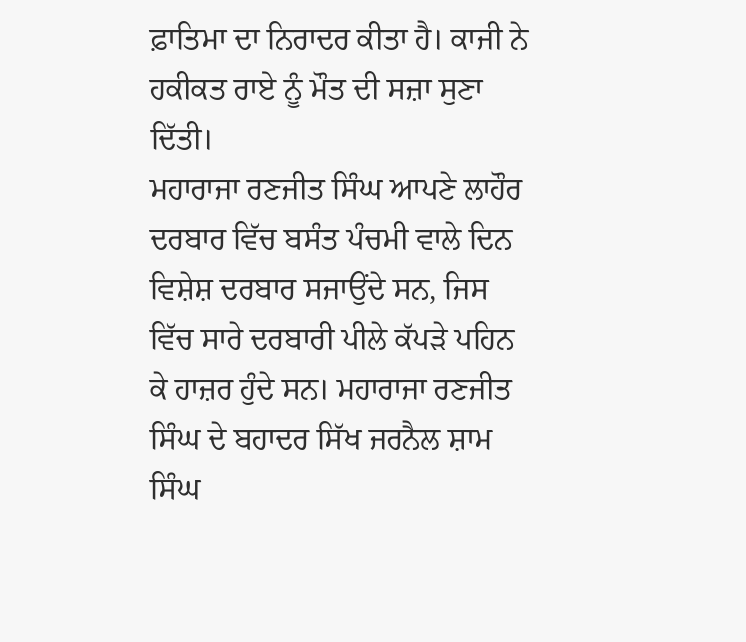ਫ਼ਾਤਿਮਾ ਦਾ ਨਿਰਾਦਰ ਕੀਤਾ ਹੈ। ਕਾਜੀ ਨੇ ਹਕੀਕਤ ਰਾਏ ਨੂੰ ਮੌਤ ਦੀ ਸਜ਼ਾ ਸੁਣਾ ਦਿੱਤੀ।
ਮਹਾਰਾਜਾ ਰਣਜੀਤ ਸਿੰਘ ਆਪਣੇ ਲਾਹੌਰ ਦਰਬਾਰ ਵਿੱਚ ਬਸੰਤ ਪੰਚਮੀ ਵਾਲੇ ਦਿਨ ਵਿਸ਼ੇਸ਼ ਦਰਬਾਰ ਸਜਾਉਂਦੇ ਸਨ, ਜਿਸ ਵਿੱਚ ਸਾਰੇ ਦਰਬਾਰੀ ਪੀਲੇ ਕੱਪੜੇ ਪਹਿਨ ਕੇ ਹਾਜ਼ਰ ਹੁੰਦੇ ਸਨ। ਮਹਾਰਾਜਾ ਰਣਜੀਤ ਸਿੰਘ ਦੇ ਬਹਾਦਰ ਸਿੱਖ ਜਰਨੈਲ ਸ਼ਾਮ ਸਿੰਘ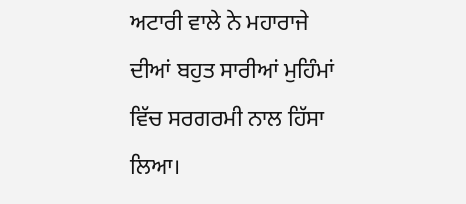ਅਟਾਰੀ ਵਾਲੇ ਨੇ ਮਹਾਰਾਜੇ ਦੀਆਂ ਬਹੁਤ ਸਾਰੀਆਂ ਮੁਹਿੰਮਾਂ ਵਿੱਚ ਸਰਗਰਮੀ ਨਾਲ ਹਿੱਸਾ ਲਿਆ।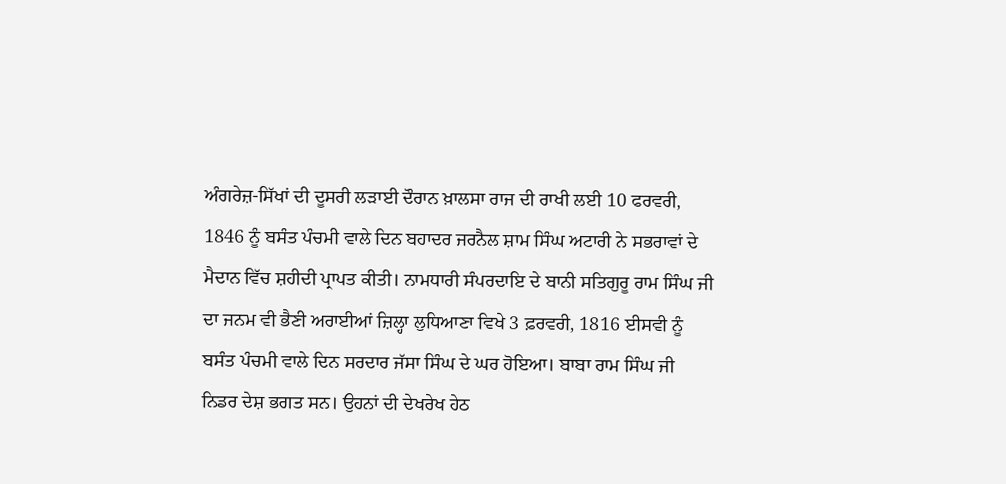ਅੰਗਰੇਜ਼-ਸਿੱਖਾਂ ਦੀ ਦੂਸਰੀ ਲੜਾਈ ਦੌਰਾਨ ਖ਼ਾਲਸਾ ਰਾਜ ਦੀ ਰਾਖੀ ਲਈ 10 ਫਰਵਰੀ, 1846 ਨੂੰ ਬਸੰਤ ਪੰਚਮੀ ਵਾਲੇ ਦਿਨ ਬਹਾਦਰ ਜਰਨੈਲ ਸ਼ਾਮ ਸਿੰਘ ਅਟਾਰੀ ਨੇ ਸਭਰਾਵਾਂ ਦੇ ਮੈਦਾਨ ਵਿੱਚ ਸ਼ਹੀਦੀ ਪ੍ਰਾਪਤ ਕੀਤੀ। ਨਾਮਧਾਰੀ ਸੰਪਰਦਾਇ ਦੇ ਬਾਨੀ ਸਤਿਗੁਰੂ ਰਾਮ ਸਿੰਘ ਜੀ ਦਾ ਜਨਮ ਵੀ ਭੈਣੀ ਅਰਾਈਆਂ ਜ਼ਿਲ੍ਹਾ ਲੁਧਿਆਣਾ ਵਿਖੇ 3 ਫ਼ਰਵਰੀ, 1816 ਈਸਵੀ ਨੂੰ ਬਸੰਤ ਪੰਚਮੀ ਵਾਲੇ ਦਿਨ ਸਰਦਾਰ ਜੱਸਾ ਸਿੰਘ ਦੇ ਘਰ ਹੋਇਆ। ਬਾਬਾ ਰਾਮ ਸਿੰਘ ਜੀ ਨਿਡਰ ਦੇਸ਼ ਭਗਤ ਸਨ। ਉਹਨਾਂ ਦੀ ਦੇਖਰੇਖ ਹੇਠ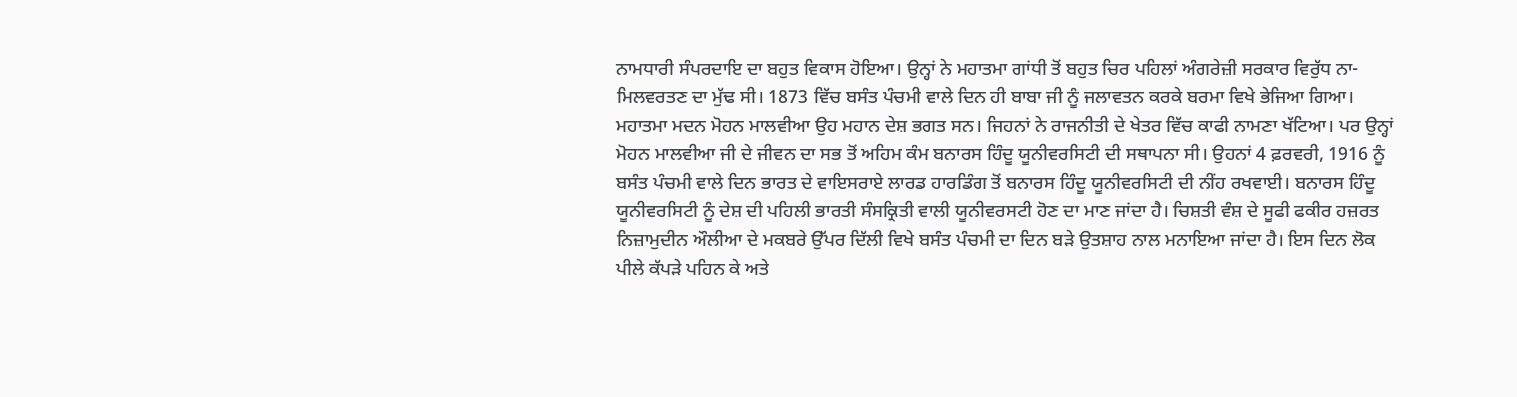ਨਾਮਧਾਰੀ ਸੰਪਰਦਾਇ ਦਾ ਬਹੁਤ ਵਿਕਾਸ ਹੋਇਆ। ਉਨ੍ਹਾਂ ਨੇ ਮਹਾਤਮਾ ਗਾਂਧੀ ਤੋਂ ਬਹੁਤ ਚਿਰ ਪਹਿਲਾਂ ਅੰਗਰੇਜ਼ੀ ਸਰਕਾਰ ਵਿਰੁੱਧ ਨਾ-ਮਿਲਵਰਤਣ ਦਾ ਮੁੱਢ ਸੀ। 1873 ਵਿੱਚ ਬਸੰਤ ਪੰਚਮੀ ਵਾਲੇ ਦਿਨ ਹੀ ਬਾਬਾ ਜੀ ਨੂੰ ਜਲਾਵਤਨ ਕਰਕੇ ਬਰਮਾ ਵਿਖੇ ਭੇਜਿਆ ਗਿਆ।
ਮਹਾਤਮਾ ਮਦਨ ਮੋਹਨ ਮਾਲਵੀਆ ਉਹ ਮਹਾਨ ਦੇਸ਼ ਭਗਤ ਸਨ। ਜਿਹਨਾਂ ਨੇ ਰਾਜਨੀਤੀ ਦੇ ਖੇਤਰ ਵਿੱਚ ਕਾਫੀ ਨਾਮਣਾ ਖੱਟਿਆ। ਪਰ ਉਨ੍ਹਾਂ ਮੋਹਨ ਮਾਲਵੀਆ ਜੀ ਦੇ ਜੀਵਨ ਦਾ ਸਭ ਤੋਂ ਅਹਿਮ ਕੰਮ ਬਨਾਰਸ ਹਿੰਦੂ ਯੂਨੀਵਰਸਿਟੀ ਦੀ ਸਥਾਪਨਾ ਸੀ। ਉਹਨਾਂ 4 ਫ਼ਰਵਰੀ, 1916 ਨੂੰ ਬਸੰਤ ਪੰਚਮੀ ਵਾਲੇ ਦਿਨ ਭਾਰਤ ਦੇ ਵਾਇਸਰਾਏ ਲਾਰਡ ਹਾਰਡਿੰਗ ਤੋਂ ਬਨਾਰਸ ਹਿੰਦੂ ਯੂਨੀਵਰਸਿਟੀ ਦੀ ਨੀਂਹ ਰਖਵਾਈ। ਬਨਾਰਸ ਹਿੰਦੂ ਯੂਨੀਵਰਸਿਟੀ ਨੂੰ ਦੇਸ਼ ਦੀ ਪਹਿਲੀ ਭਾਰਤੀ ਸੰਸਕ੍ਰਿਤੀ ਵਾਲੀ ਯੂਨੀਵਰਸਟੀ ਹੋਣ ਦਾ ਮਾਣ ਜਾਂਦਾ ਹੈ। ਚਿਸ਼ਤੀ ਵੰਸ਼ ਦੇ ਸੂਫੀ ਫਕੀਰ ਹਜ਼ਰਤ ਨਿਜ਼ਾਮੁਦੀਨ ਔਲੀਆ ਦੇ ਮਕਬਰੇ ਉੱਪਰ ਦਿੱਲੀ ਵਿਖੇ ਬਸੰਤ ਪੰਚਮੀ ਦਾ ਦਿਨ ਬੜੇ ਉਤਸ਼ਾਹ ਨਾਲ ਮਨਾਇਆ ਜਾਂਦਾ ਹੈ। ਇਸ ਦਿਨ ਲੋਕ ਪੀਲੇ ਕੱਪੜੇ ਪਹਿਨ ਕੇ ਅਤੇ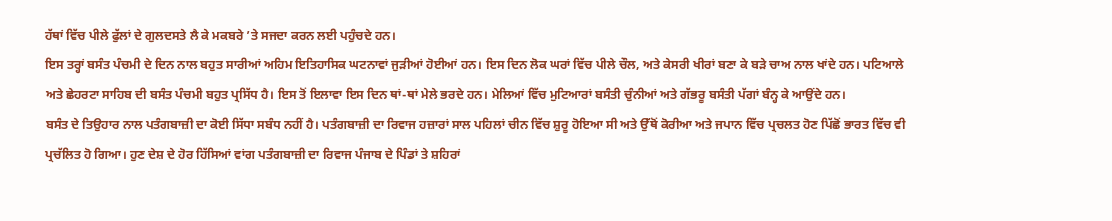ਹੱਥਾਂ ਵਿੱਚ ਪੀਲੇ ਫੁੱਲਾਂ ਦੇ ਗੁਲਦਸਤੇ ਲੈ ਕੇ ਮਕਬਰੇ ’ਤੇ ਸਜਦਾ ਕਰਨ ਲਈ ਪਹੁੰਚਦੇ ਹਨ।
ਇਸ ਤਰ੍ਹਾਂ ਬਸੰਤ ਪੰਚਮੀ ਦੇ ਦਿਨ ਨਾਲ ਬਹੁਤ ਸਾਰੀਆਂ ਅਹਿਮ ਇਤਿਹਾਸਿਕ ਘਟਨਾਵਾਂ ਜੁੜੀਆਂ ਹੋਈਆਂ ਹਨ। ਇਸ ਦਿਨ ਲੋਕ ਘਰਾਂ ਵਿੱਚ ਪੀਲੇ ਚੌਲ, ਅਤੇ ਕੇਸਰੀ ਖੀਰਾਂ ਬਣਾ ਕੇ ਬੜੇ ਚਾਅ ਨਾਲ ਖਾਂਦੇ ਹਨ। ਪਟਿਆਲੇ ਅਤੇ ਛੇਹਰਟਾ ਸਾਹਿਬ ਦੀ ਬਸੰਤ ਪੰਚਮੀ ਬਹੁਤ ਪ੍ਰਸਿੱਧ ਹੈ। ਇਸ ਤੋਂ ਇਲਾਵਾ ਇਸ ਦਿਨ ਥਾਂ-ਥਾਂ ਮੇਲੇ ਭਰਦੇ ਹਨ। ਮੇਲਿਆਂ ਵਿੱਚ ਮੁਟਿਆਰਾਂ ਬਸੰਤੀ ਚੁੰਨੀਆਂ ਅਤੇ ਗੱਭਰੂ ਬਸੰਤੀ ਪੱਗਾਂ ਬੰਨ੍ਹ ਕੇ ਆਉਂਦੇ ਹਨ।
ਬਸੰਤ ਦੇ ਤਿਉਹਾਰ ਨਾਲ ਪਤੰਗਬਾਜ਼ੀ ਦਾ ਕੋਈ ਸਿੱਧਾ ਸਬੰਧ ਨਹੀਂ ਹੈ। ਪਤੰਗਬਾਜ਼ੀ ਦਾ ਰਿਵਾਜ ਹਜ਼ਾਰਾਂ ਸਾਲ ਪਹਿਲਾਂ ਚੀਨ ਵਿੱਚ ਸ਼ੁਰੂ ਹੋਇਆ ਸੀ ਅਤੇ ਉੱਥੋਂ ਕੋਰੀਆ ਅਤੇ ਜਪਾਨ ਵਿੱਚ ਪ੍ਰਚਲਤ ਹੋਣ ਪਿੱਛੋਂ ਭਾਰਤ ਵਿੱਚ ਵੀ ਪ੍ਰਚੱਲਿਤ ਹੋ ਗਿਆ। ਹੁਣ ਦੇਸ਼ ਦੇ ਹੋਰ ਹਿੱਸਿਆਂ ਵਾਂਗ ਪਤੰਗਬਾਜ਼ੀ ਦਾ ਰਿਵਾਜ ਪੰਜਾਬ ਦੇ ਪਿੰਡਾਂ ਤੇ ਸ਼ਹਿਰਾਂ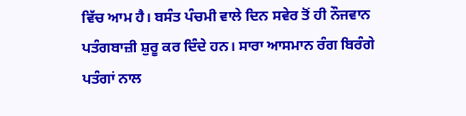ਵਿੱਚ ਆਮ ਹੈ। ਬਸੰਤ ਪੰਚਮੀ ਵਾਲੇ ਦਿਨ ਸਵੇਰ ਤੋਂ ਹੀ ਨੌਜਵਾਨ ਪਤੰਗਬਾਜ਼ੀ ਸ਼ੁਰੂ ਕਰ ਦਿੰਦੇ ਹਨ। ਸਾਰਾ ਆਸਮਾਨ ਰੰਗ ਬਿਰੰਗੇ ਪਤੰਗਾਂ ਨਾਲ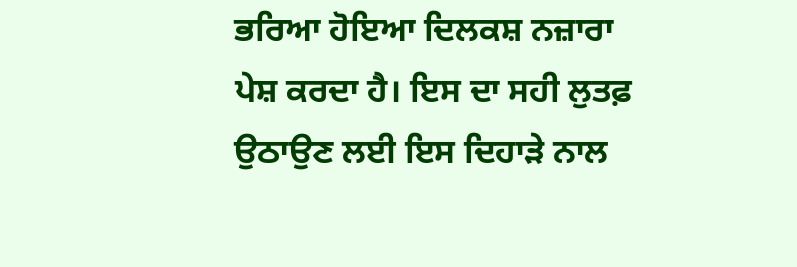ਭਰਿਆ ਹੋਇਆ ਦਿਲਕਸ਼ ਨਜ਼ਾਰਾ ਪੇਸ਼ ਕਰਦਾ ਹੈ। ਇਸ ਦਾ ਸਹੀ ਲੁਤਫ਼ ਉਠਾਉਣ ਲਈ ਇਸ ਦਿਹਾੜੇ ਨਾਲ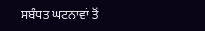ਸਬੰਧਤ ਘਟਨਾਵਾਂ ਤੋਂ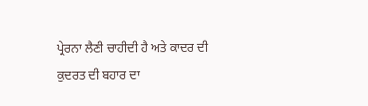ਪ੍ਰੇਰਨਾ ਲੈਣੀ ਚਾਹੀਦੀ ਹੈ ਅਤੇ ਕਾਦਰ ਦੀ ਕੁਦਰਤ ਦੀ ਬਹਾਰ ਦਾ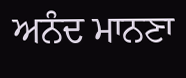ਅਨੰਦ ਮਾਨਣਾ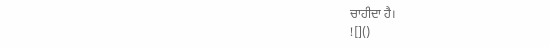ਚਾਹੀਦਾ ਹੈ।
![]()